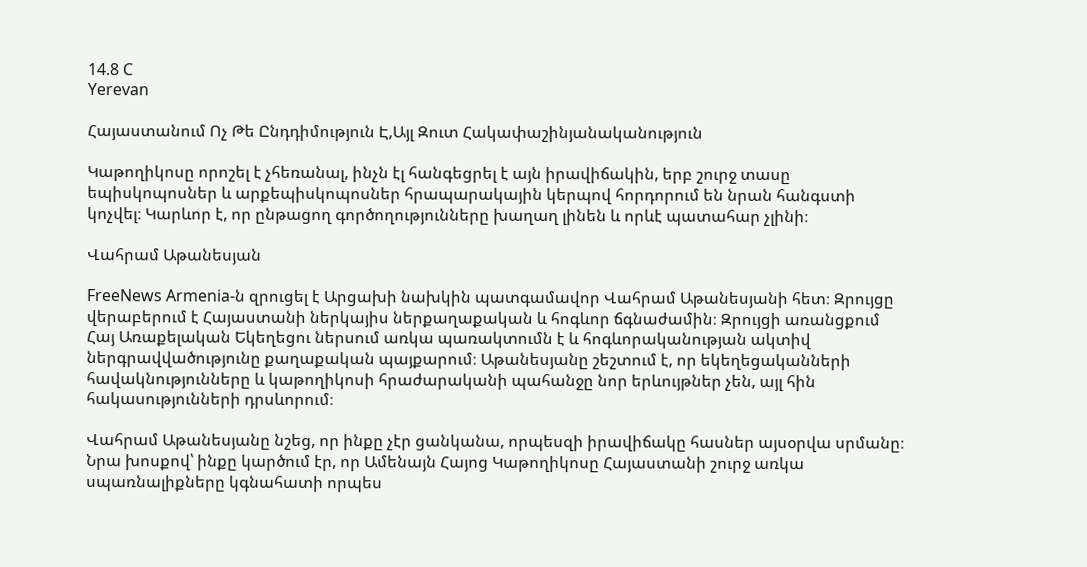14.8 C
Yerevan

Հայաստանում Ոչ Թե Ընդդիմություն Է,Այլ Զուտ Հակափաշինյանականություն

Կաթողիկոսը որոշել է չհեռանալ, ինչն էլ հանգեցրել է այն իրավիճակին, երբ շուրջ տասը եպիսկոպոսներ և արքեպիսկոպոսներ հրապարակային կերպով հորդորում են նրան հանգստի կոչվել։ Կարևոր է, որ ընթացող գործողությունները խաղաղ լինեն և որևէ պատահար չլինի։

Վահրամ Աթանեսյան

FreeNews Armenia‑ն զրուցել է Արցախի նախկին պատգամավոր Վահրամ Աթանեսյանի հետ։ Զրույցը վերաբերում է Հայաստանի ներկայիս ներքաղաքական և հոգևոր ճգնաժամին։ Զրույցի առանցքում Հայ Առաքելական Եկեղեցու ներսում առկա պառակտումն է և հոգևորականության ակտիվ ներգրավվածությունը քաղաքական պայքարում։ Աթանեսյանը շեշտում է, որ եկեղեցականների հավակնությունները և կաթողիկոսի հրաժարականի պահանջը նոր երևույթներ չեն, այլ հին հակասությունների դրսևորում։

Վահրամ Աթանեսյանը նշեց, որ ինքը չէր ցանկանա, որպեսզի իրավիճակը հասներ այսօրվա սրմանը։ Նրա խոսքով՝ ինքը կարծում էր, որ Ամենայն Հայոց Կաթողիկոսը Հայաստանի շուրջ առկա սպառնալիքները կգնահատի որպես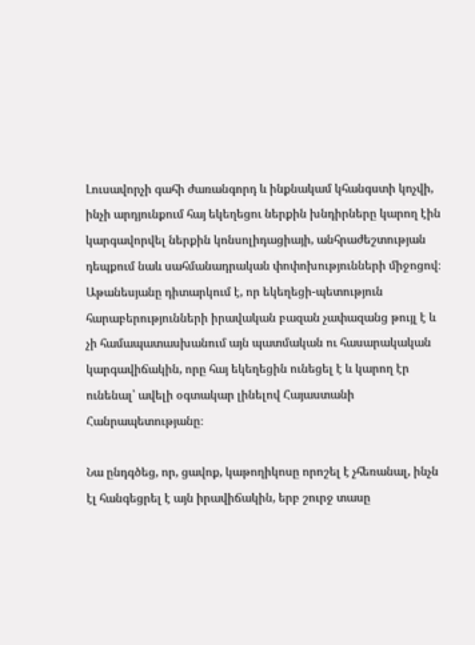Լուսավորչի գահի ժառանգորդ և ինքնակամ կհանգստի կոչվի, ինչի արդյունքում հայ եկեղեցու ներքին խնդիրները կարող էին կարգավորվել ներքին կոնսոլիդացիայի, անհրաժեշտության դեպքում նաև սահմանադրական փոփոխությունների միջոցով։ Աթանեսյանը դիտարկում է, որ եկեղեցի-պետություն հարաբերությունների իրավական բազան չափազանց թույլ է և չի համապատասխանում այն պատմական ու հասարակական կարգավիճակին, որը հայ եկեղեցին ունեցել է և կարող էր ունենալ՝ ավելի օգտակար լինելով Հայաստանի Հանրապետությանը։

Նա ընդգծեց, որ, ցավոք, կաթողիկոսը որոշել է չհեռանալ, ինչն էլ հանգեցրել է այն իրավիճակին, երբ շուրջ տասը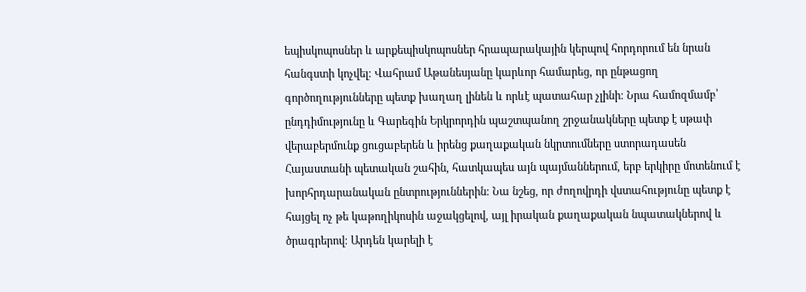եպիսկոպոսներ և արքեպիսկոպոսներ հրապարակային կերպով հորդորում են նրան հանգստի կոչվել։ Վահրամ Աթանեսյանը կարևոր համարեց, որ ընթացող գործողությունները պետք խաղաղ լինեն և որևէ պատահար չլինի։ Նրա համոզմամբ՝ ընդդիմությունը և Գարեգին Երկրորդին պաշտպանող շրջանակները պետք է սթափ վերաբերմունք ցուցաբերեն և իրենց քաղաքական նկրտումները ստորադասեն Հայաստանի պետական շահին, հատկապես այն պայմաններում, երբ երկիրը մոտենում է խորհրդարանական ընտրություններին։ Նա նշեց, որ ժողովրդի վստահությունը պետք է հայցել ոչ թե կաթողիկոսին աջակցելով, այլ իրական քաղաքական նպատակներով և ծրագրերով։ Արդեն կարելի է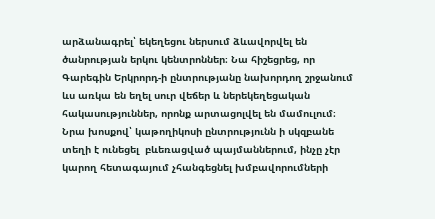արձանագրել՝ եկեղեցու ներսում ձևավորվել են ծանրության երկու կենտրոններ։ Նա հիշեցրեց, որ Գարեգին Երկրորդ‑ի ընտրությանը նախորդող շրջանում ևս առկա են եղել սուր վեճեր և ներեկեղեցական հակասություններ, որոնք արտացոլվել են մամուլում։ Նրա խոսքով՝ կաթողիկոսի ընտրությունն ի սկզբանե տեղի է ունեցել  բևեռացված պայմաններում, ինչը չէր կարող հետագայում չհանգեցնել խմբավորումների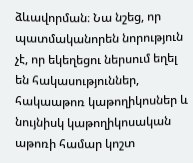ձևավորման։ Նա նշեց, որ պատմականորեն նորություն չէ, որ եկեղեցու ներսում եղել են հակասություններ, հակաաթոռ կաթողիկոսներ և նույնիսկ կաթողիկոսական աթոռի համար կոշտ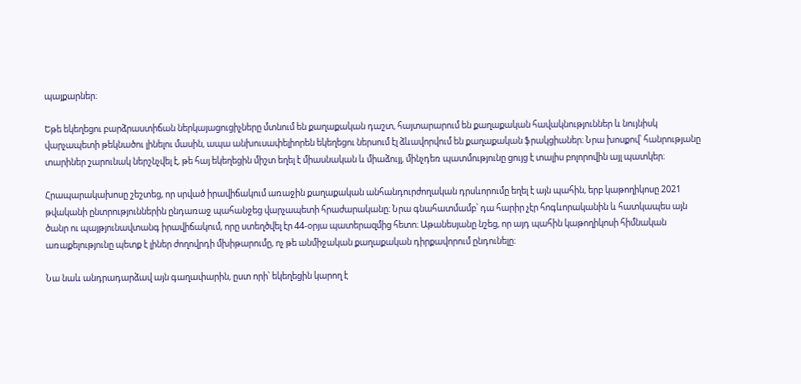պայքարներ։

Եթե եկեղեցու բարձրաստիճան ներկայացուցիչները մտնում են քաղաքական դաշտ, հայտարարում են քաղաքական հավակնություններ և նույնիսկ վարչապետի թեկնածու լինելու մասին, ապա անխուսափելիորեն եկեղեցու ներսում էլ ձևավորվում են քաղաքական ֆրակցիաներ։ Նրա խոսքով՝ հանրությանը տարիներ շարունակ ներշնչվել է, թե հայ եկեղեցին միշտ եղել է միասնական և միաձույլ, մինչդեռ պատմությունը ցույց է տալիս բոլորովին այլ պատկեր։

Հրապարակախոսը շեշտեց, որ սրված իրավիճակում առաջին քաղաքական անհանդուրժողական դրսևորումը եղել է այն պահին, երբ կաթողիկոսը 2021 թվականի ընտրություններին ընդառաջ պահանջեց վարչապետի հրաժարականը։ Նրա գնահատմամբ՝ դա հարիր չէր հոգևորականին և հատկապես այն ծանր ու պայթյունավտանգ իրավիճակում, որը ստեղծվել էր 44-օրյա պատերազմից հետո։ Աթանեսյանը նշեց, որ այդ պահին կաթողիկոսի հիմնական առաքելությունը պետք է լիներ ժողովրդի մխիթարումը, ոչ թե անմիջական քաղաքական դիրքավորում ընդունելը։

Նա նաև անդրադարձավ այն գաղափարին, ըստ որի՝ եկեղեցին կարող է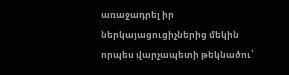առաջադրել իր ներկայացուցիչներից մեկին որպես վարչապետի թեկնածու՝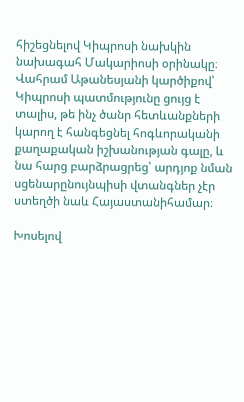հիշեցնելով Կիպրոսի նախկին նախագահ Մակարիոսի օրինակը։ Վահրամ Աթանեսյանի կարծիքով՝ Կիպրոսի պատմությունը ցույց է տալիս, թե ինչ ծանր հետևանքների կարող է հանգեցնել հոգևորականի քաղաքական իշխանության գալը, և նա հարց բարձրացրեց՝ արդյոք նման սցենարընույնպիսի վտանգներ չէր ստեղծի նաև Հայաստանիհամար։

Խոսելով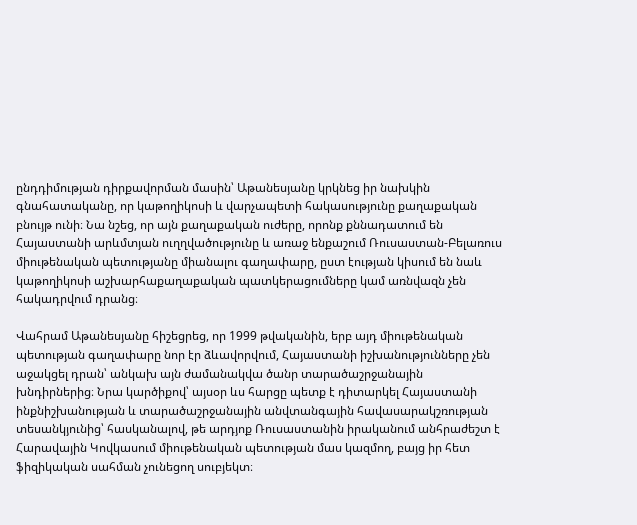ընդդիմության դիրքավորման մասին՝ Աթանեսյանը կրկնեց իր նախկին գնահատականը, որ կաթողիկոսի և վարչապետի հակասությունը քաղաքական բնույթ ունի։ Նա նշեց, որ այն քաղաքական ուժերը, որոնք քննադատում են Հայաստանի արևմտյան ուղղվածությունը և առաջ ենքաշում Ռուսաստան-Բելառուս միութենական պետությանը միանալու գաղափարը, ըստ էության կիսում են նաև կաթողիկոսի աշխարհաքաղաքական պատկերացումները կամ առնվազն չեն հակադրվում դրանց։

Վահրամ Աթանեսյանը հիշեցրեց, որ 1999 թվականին, երբ այդ միութենական պետության գաղափարը նոր էր ձևավորվում, Հայաստանի իշխանությունները չեն աջակցել դրան՝ անկախ այն ժամանակվա ծանր տարածաշրջանային խնդիրներից։ Նրա կարծիքով՝ այսօր ևս հարցը պետք է դիտարկել Հայաստանի ինքնիշխանության և տարածաշրջանային անվտանգային հավասարակշռության տեսանկյունից՝ հասկանալով, թե արդյոք Ռուսաստանին իրականում անհրաժեշտ է Հարավային Կովկասում միութենական պետության մաս կազմող, բայց իր հետ ֆիզիկական սահման չունեցող սուբյեկտ։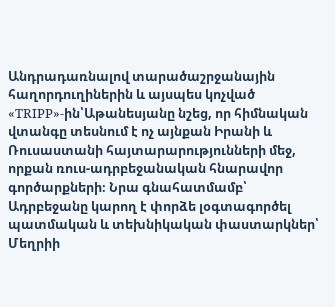Անդրադառնալով տարածաշրջանային հաղորդուղիներին և այսպես կոչված «TRIPP»-ին՝Աթանեսյանը նշեց, որ հիմնական վտանգը տեսնում է ոչ այնքան Իրանի և Ռուսաստանի հայտարարությունների մեջ, որքան ռուս-ադրբեջանական հնարավոր գործարքների։ Նրա գնահատմամբ՝ Ադրբեջանը կարող է փորձե լօգտագործել պատմական և տեխնիկական փաստարկներ՝ Մեղրիի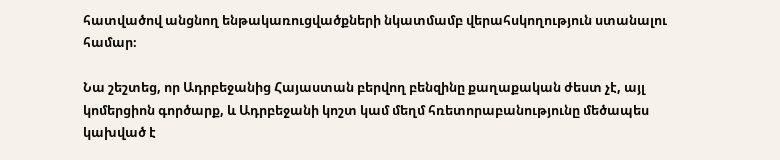հատվածով անցնող ենթակառուցվածքների նկատմամբ վերահսկողություն ստանալու համար։

Նա շեշտեց, որ Ադրբեջանից Հայաստան բերվող բենզինը քաղաքական ժեստ չէ, այլ կոմերցիոն գործարք, և Ադրբեջանի կոշտ կամ մեղմ հռետորաբանությունը մեծապես կախված է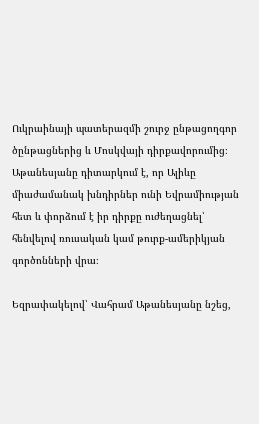Ուկրաինայի պատերազմի շուրջ ընթացողգոր ծընթացներից և Մոսկվայի դիրքավորումից։ Աթանեսյանը դիտարկում է, որ Ալիևը միաժամանակ խնդիրներ ունի Եվրամիության հետ և փորձում է իր դիրքը ուժեղացնել՝ հենվելով ռուսական կամ թուրք-ամերիկյան գործոնների վրա։

Եզրափակելով՝ Վահրամ Աթանեսյանը նշեց,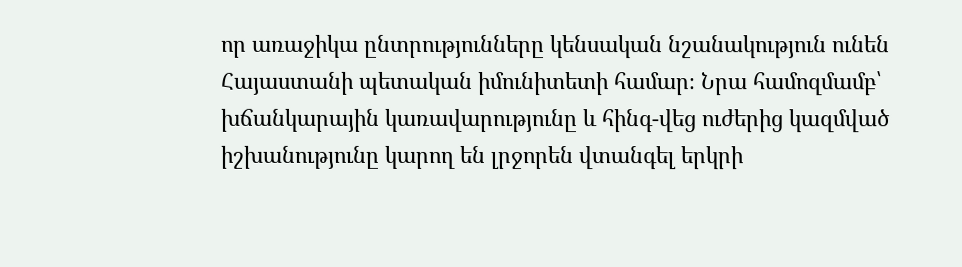որ առաջիկա ընտրությունները կենսական նշանակություն ունեն Հայաստանի պետական իմունիտետի համար։ Նրա համոզմամբ՝ խճանկարային կառավարությունը և հինգ-վեց ուժերից կազմված իշխանությունը կարող են լրջորեն վտանգել երկրի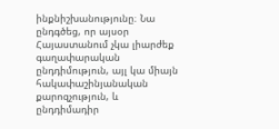ինքնիշխանությունը։ Նա ընդգծեց, որ այսօր Հայաստանում չկա լիարժեք գաղափարական ընդդիմություն, այլ կա միայն հակափաշինյանական քարոզչություն, և ընդդիմադիր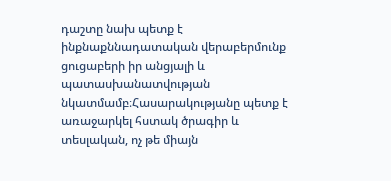դաշտը նախ պետք է ինքնաքննադատական վերաբերմունք ցուցաբերի իր անցյալի և պատասխանատվության նկատմամբ։Հասարակությանը պետք է առաջարկել հստակ ծրագիր և տեսլական, ոչ թե միայն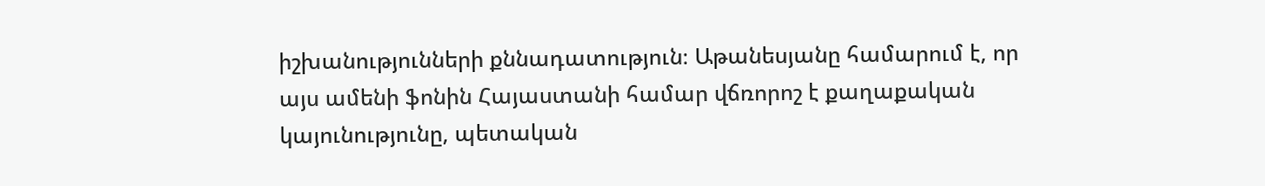իշխանությունների քննադատություն։ Աթանեսյանը համարում է, որ այս ամենի ֆոնին Հայաստանի համար վճռորոշ է քաղաքական կայունությունը, պետական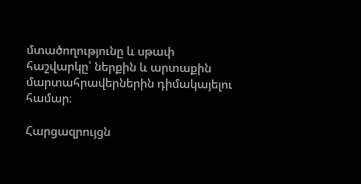մտածողությունը և սթափ հաշվարկը՝ ներքին և արտաքին մարտահրավերներին դիմակայելու համար։

Հարցազրույցն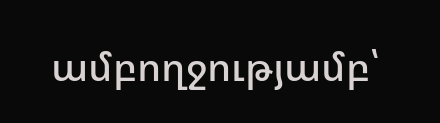ամբողջությամբ՝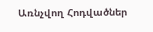Առնչվող Հոդվածներ